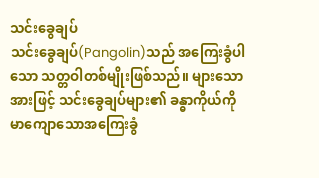သင်းခွေချပ်
သင်းခွေချပ်(Pangolin)သည် အကြေးခွံပါသော သတ္တဝါတစ်မျိုးဖြစ်သည်။ များသောအားဖြင့် သင်းခွေချပ်များ၏ ခန္ဓာကိုယ်ကို မာကျောသောအကြေးခွံ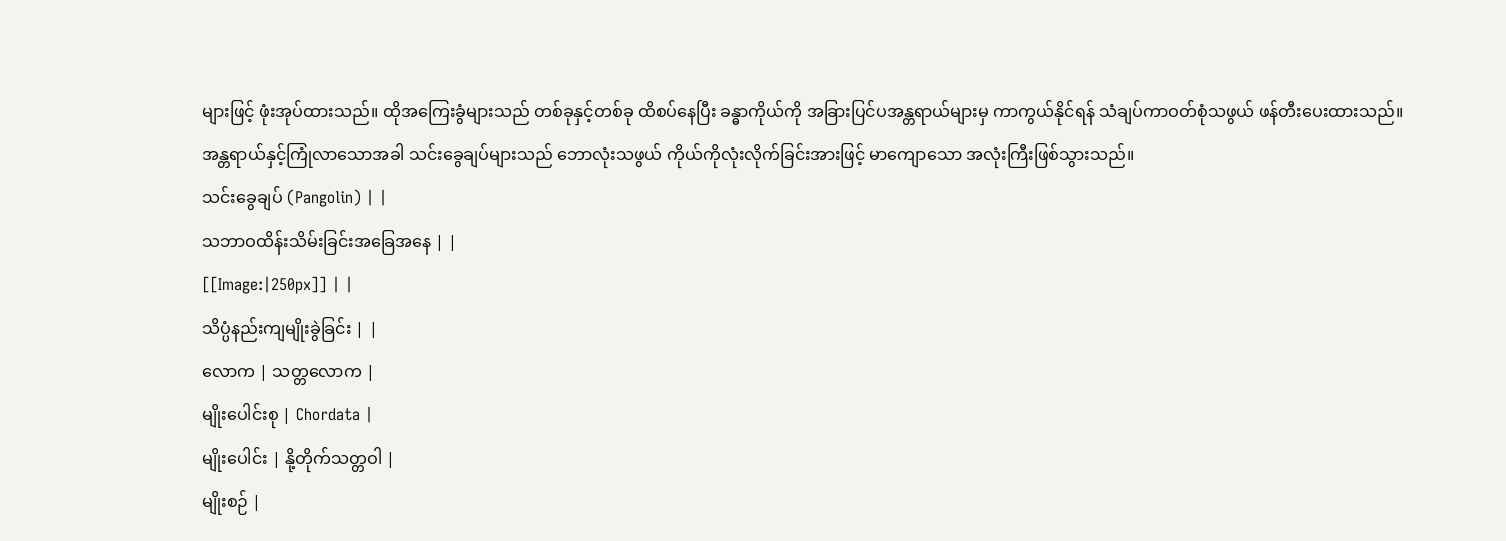များဖြင့် ဖုံးအုပ်ထားသည်။ ထိုအကြေးခွံများသည် တစ်ခုနှင့်တစ်ခု ထိစပ်နေပြီး ခန္ဓာကိုယ်ကို အခြားပြင်ပအန္တရာယ်များမှ ကာကွယ်နိုင်ရန် သံချပ်ကာဝတ်စုံသဖွယ် ဖန်တီးပေးထားသည်။ အန္တရာယ်နှင့်ကြုံလာသောအခါ သင်းခွေချပ်များသည် ဘောလုံးသဖွယ် ကိုယ်ကိုလုံးလိုက်ခြင်းအားဖြင့် မာကျောသော အလုံးကြီးဖြစ်သွားသည်။
သင်းခွေချပ် (Pangolin) | |
သဘာဝထိန်းသိမ်းခြင်းအခြေအနေ | |
[[Image:|250px]] | |
သိပ္ပံနည်းကျမျိုးခွဲခြင်း | |
လောက | သတ္တလောက |
မျိုးပေါင်းစု | Chordata |
မျိုးပေါင်း | နို့တိုက်သတ္တဝါ |
မျိုးစဉ် |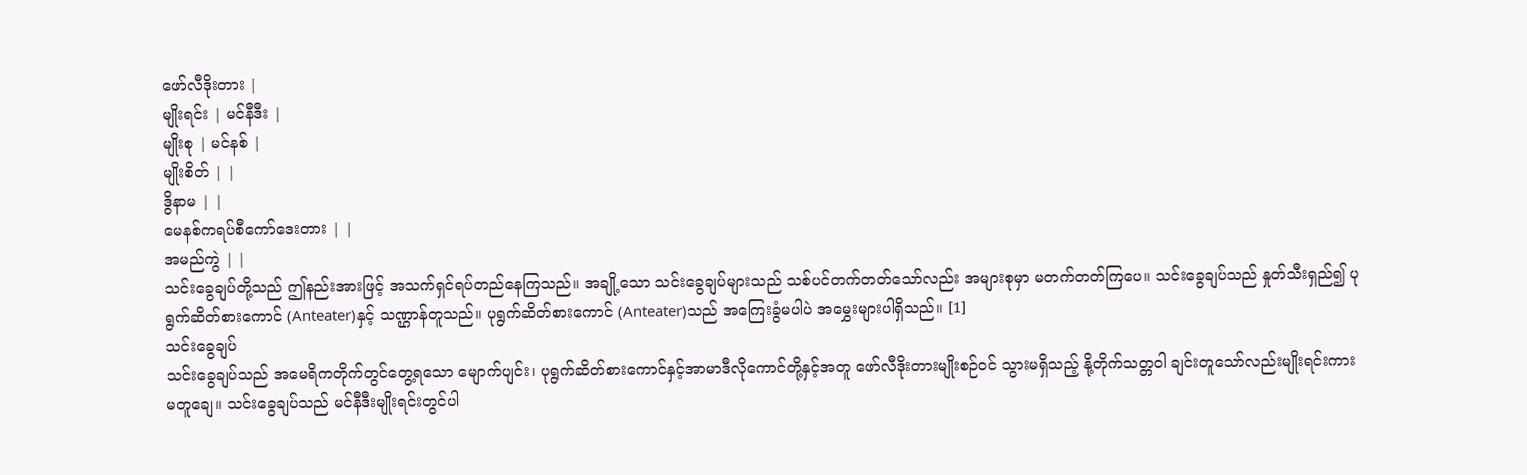ဖော်လီဒိုးတား |
မျိုးရင်း | မင်နီဒီး |
မျိုးစု | မင်နစ် |
မျိုးစိတ် | |
ဒွိနာမ | |
မေနစ်ကရပ်စီကော်ဒေးတား | |
အမည်ကွဲ | |
သင်းခွေချပ်တို့သည် ဤနည်းအားဖြင့် အသက်ရှင်ရပ်တည်နေကြသည်။ အချို့သော သင်းခွေချပ်များသည် သစ်ပင်တက်တတ်သော်လည်း အများစုမှာ မတက်တတ်ကြပေ။ သင်းခွေချပ်သည် နှုတ်သီးရှည်၍ ပုရွက်ဆိတ်စားကောင် (Anteater)နှင့် သဏ္ဌာန်တူသည်။ ပုရွက်ဆိတ်စားကောင် (Anteater)သည် အကြေးခွံမပါပဲ အမွှေးများပါရှိသည်။ [1]
သင်းခွေချပ်
သင်းခွေချပ်သည် အမေရိကတိုက်တွင်တွေ့ရသော မျောက်ပျင်း၊ ပုရွက်ဆိတ်စားကောင်နှင့်အာမာဒီလိုကောင်တို့နှင့်အတူ ဖော်လီဒိုးတားမျိုးစဉ်ဝင် သွားမရှိသည့် နို့တိုက်သတ္တဝါ ချင်းတူသော်လည်းမျိုးရင်းကားမတူချေ။ သင်းခွေချပ်သည် မင်နီဒီးမျိုးရင်းတွင်ပါ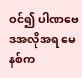ဝင်၍ ပါဏဗေဒအလိုအရ မေနစ်က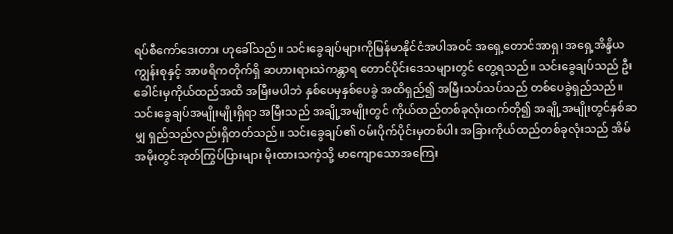ရပ်စီကော်ဒေးတား ဟုခေါ်သည်။ သင်းခွေချပ်များကိုမြန်မာနိုင်ငံအပါအဝင် အရှေ့တောင်အာရှ၊ အရှေ့အိန္ဒိယကျွန်းစုနှင့် အာဖရိကတိုက်ရှိ ဆဟားရားသဲကန္တာရ တောင်ပိုင်းဒေသများတွင် တွေ့ရသည်။ သင်းခွေချပ်သည် ဦးခေါင်းမှကိုယ်ထည်အထိ အမြီးမပါဘဲ နှစ်ပေမှနှစ်ပေခွဲ အထိရှည်၍ အမြီးသပ်သပ်သည် တစ်ပေခွဲရှည်သည်။
သင်းခွေချပ်အမျိုးမျိုးရှိရာ အမြီးသည် အချို့အမျိုးတွင် ကိုယ်ထည်တစ်ခုလုံးထက်တို၍ အချို့အမျိုးတွင်နှစ်ဆမျှ ရှည်သည်လည်းရှိတတ်သည်။ သင်းခွေချပ်၏ ဝမ်းပိုက်ပိုင်းမှတစ်ပါး အခြားကိုယ်ထည်တစ်ခုလုံးသည် အိမ်အမိုးတွင်အုတ်ကြွပ်ပြားများ မိုးထားသကဲ့သို့ မာကျောသောအကြေး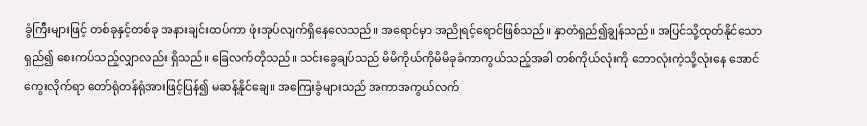ခွံကြီးများဖြင့် တစ်ခုနှင့်တစ်ခု အနားချင်းထပ်ကာ ဖုံးအုပ်လျက်ရှိနေလေသည်။ အရောင်မှာ အညိုရင့်ရောင်ဖြစ်သည်။ နှာတံရှည်၍ချွန်သည်။ အပြင်သို့ထုတ်နိုင်သောရှည်၍ စေးကပ်သည့်လျှာလည်း ရှိသည်။ ခြေလက်တိုသည်။ သင်းခွေချပ်သည် မိမိကိုယ်ကိုမိမိခုခံကာကွယ်သည့်အခါ တစ်ကိုယ်လုံးကို ဘောလုံးကဲ့သို့လုံးနေ အောင်ကွေးလိုက်ရာ တော်ရုံတန်ရုံအားဖြင့်ပြန်၍ မဆန့်နိုင်ချေ။ အကြေးခွံများသည် အကာအကွယ်လက်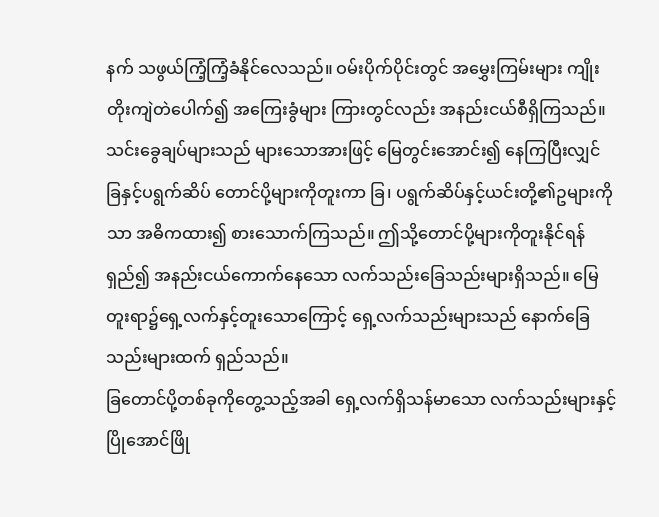နက် သဖွယ်ကြံ့ကြံ့ခံနိုင်လေသည်။ ဝမ်းပိုက်ပိုင်းတွင် အမွှေးကြမ်းများ ကျိုးတိုးကျဲတဲပေါက်၍ အကြေးခွံများ ကြားတွင်လည်း အနည်းငယ်စီရှိကြသည်။
သင်းခွေချပ်များသည် များသောအားဖြင့် မြေတွင်းအောင်း၍ နေကြပြီးလျှင် ခြနှင့်ပရွက်ဆိပ် တောင်ပို့များကိုတူးကာ ခြ၊ ပရွက်ဆိပ်နှင့်ယင်းတို့၏ဥများကိုသာ အဓိကထား၍ စားသောက်ကြသည်။ ဤသို့တောင်ပို့များကိုတူးနိုင်ရန်ရှည်၍ အနည်းငယ်ကောက်နေသော လက်သည်းခြေသည်းများရှိသည်။ မြေတူးရာ၌ရှေ့လက်နှင့်တူးသောကြောင့် ရှေ့လက်သည်းများသည် နောက်ခြေသည်းများထက် ရှည်သည်။
ခြတောင်ပို့တစ်ခုကိုတွေ့သည့်အခါ ရှေ့လက်ရှိသန်မာသော လက်သည်းများနှင့်ပြိုအောင်ဖြို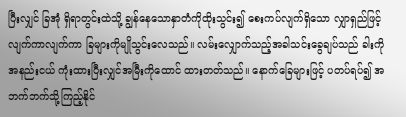ပြီးလျှင် ခြအုံ ရှိရာတွင်းထဲသို့ ချွန်နေသောနှာတံကိုထိုးသွင်း၍ စေးကပ်လျက်ရှိသော လျှာရှည်ဖြင့် လျက်ကာလျက်ကာ ခြများကိုမျိုသွင်းလေသည်။ လမ်းလျှောက်သည့်အခါသင်းခွေချပ်သည် ခါးကို အနည်းငယ် ကုံးထားပြီးလျှင်အမြီးကိုထောင် ထားတတ်သည်။ နောက်ခြေများဖြင့် ပတပ်ရပ်၍ အဘက်ဘက်သို့ကြည့်နိုင်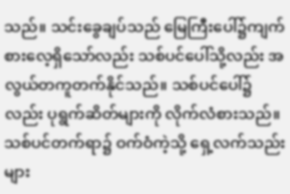သည်။ သင်းခွေချပ်သည် မြေကြီးပေါ်၌ကျက်စားလေ့ရှိသော်လည်း သစ်ပင်ပေါ်သို့လည်း အလွယ်တကူတက်နိုင်သည်။ သစ်ပင်ပေါ်၌လည်း ပုရွက်ဆိတ်များကို လိုက်လံစားသည်။ သစ်ပင်တက်ရာ၌ ဝက်ဝံကဲ့သို့ ရှေ့လက်သည်းများ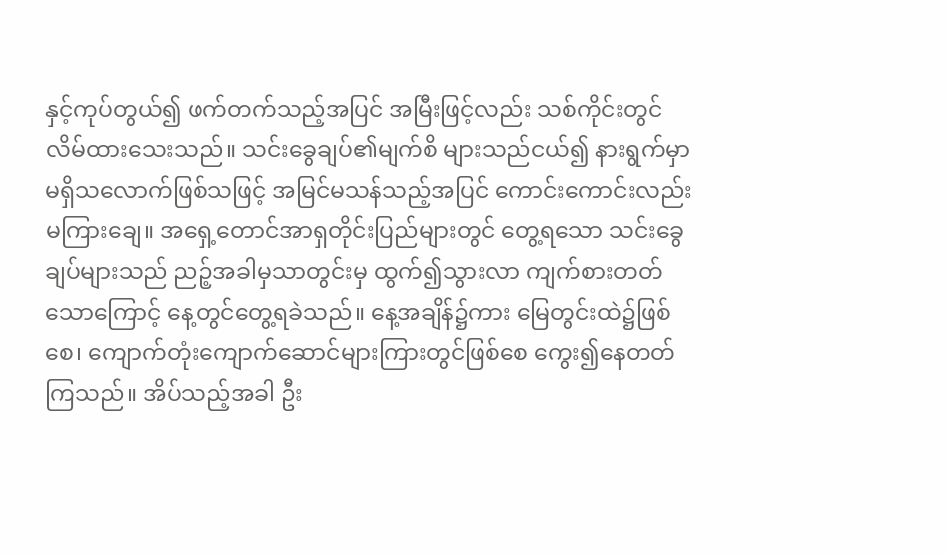နှင့်ကုပ်တွယ်၍ ဖက်တက်သည့်အပြင် အမြီးဖြင့်လည်း သစ်ကိုင်းတွင်လိမ်ထားသေးသည်။ သင်းခွေချပ်၏မျက်စိ များသည်ငယ်၍ နားရွက်မှာမရှိသလောက်ဖြစ်သဖြင့် အမြင်မသန်သည့်အပြင် ကောင်းကောင်းလည်း မကြားချေ။ အရှေ့တောင်အာရှတိုင်းပြည်များတွင် တွေ့ရသော သင်းခွေချပ်များသည် ညဉ့်အခါမှသာတွင်းမှ ထွက်၍သွားလာ ကျက်စားတတ်သောကြောင့် နေ့တွင်တွေ့ရခဲသည်။ နေ့အချိန်၌ကား မြေတွင်းထဲ၌ဖြစ်စေ၊ ကျောက်တုံးကျောက်ဆောင်များကြားတွင်ဖြစ်စေ ကွေး၍နေတတ်ကြသည်။ အိပ်သည့်အခါ ဦး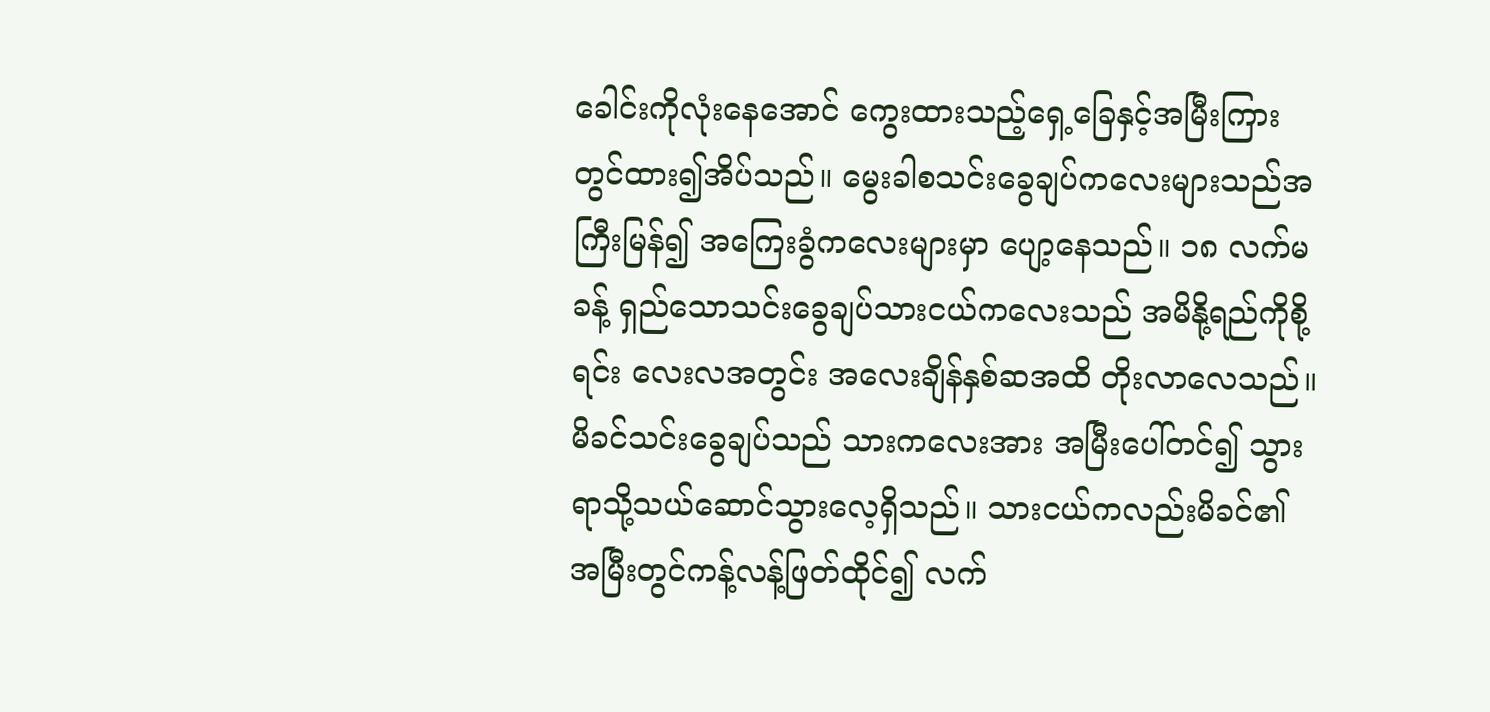ခေါင်းကိုလုံးနေအောင် ကွေးထားသည့်ရှေ့ခြေနှင့်အမြီးကြားတွင်ထား၍အိပ်သည်။ မွေးခါစသင်းခွေချပ်ကလေးများသည်အကြီးမြန်၍ အကြေးခွံကလေးများမှာ ပျော့နေသည်။ ၁၈ လက်မခန့် ရှည်သောသင်းခွေချပ်သားငယ်ကလေးသည် အမိနို့ရည်ကိုစို့ရင်း လေးလအတွင်း အလေးချိန်နှစ်ဆအထိ တိုးလာလေသည်။ မိခင်သင်းခွေချပ်သည် သားကလေးအား အမြီးပေါ်တင်၍ သွားရာသို့သယ်ဆောင်သွားလေ့ရှိသည်။ သားငယ်ကလည်းမိခင်၏ အမြီးတွင်ကန့်လန့်ဖြတ်ထိုင်၍ လက်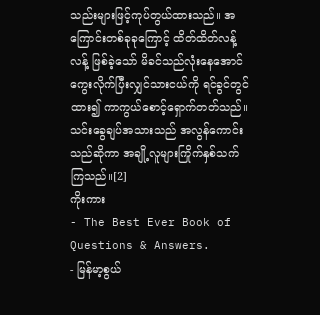သည်းများဖြင့်ကုပ်တွယ်ထားသည်။ အကြောင်းတစ်ခုခုကြောင့် ထိတ်ထိတ်လန့်လန့် ဖြစ်ခဲ့သော် မိခင်သည်လုံးနေအောင် ကွေးလိုက်ပြီးလျှင်သားငယ်ကို ရင်ခွင်တွင်ထား၍ ကာကွယ်စောင့်ရှောက်တတ်သည်။ သင်းခွေချပ်အသားသည် အလွန်ကောင်းသည်ဆိုကာ အချို့လူများကြိုက်နှစ်သက်ကြသည်။[2]
ကိုးကား
- The Best Ever Book of Questions & Answers.
- မြန်မာ့စွယ်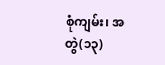စုံကျမ်း၊ အတွဲ(၁၃)